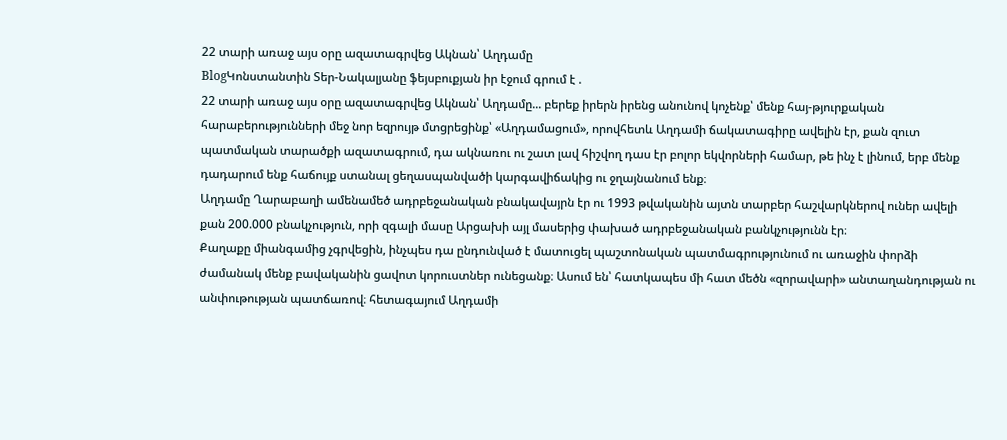22 տարի առաջ այս օրը ազատագրվեց Ակնան՝ Աղդամը
BlogԿոնստանտին Տեր-Նակալյանը ֆեյսբուքյան իր էջում գրում է .
22 տարի առաջ այս օրը ազատագրվեց Ակնան՝ Աղդամը... բերեք իրերն իրենց անունով կոչենք՝ մենք հայ-թյուրքական հարաբերությունների մեջ նոր եզրույթ մտցրեցինք՝ «Աղդամացում», որովհետև Աղդամի ճակատագիրը ավելին էր, քան զուտ պատմական տարածքի ազատագրում, դա ակնառու ու շատ լավ հիշվող դաս էր բոլոր եկվորների համար, թե ինչ է լինում, երբ մենք դադարում ենք հաճույք ստանալ ցեղասպանվածի կարգավիճակից ու ջղայնանում ենք։
Աղդամը Ղարաբաղի ամենամեծ ադրբեջանական բնակավայրն էր ու 1993 թվականին այտն տարբեր հաշվարկներով ուներ ավելի քան 200.000 բնակչություն, որի զգալի մասը Արցախի այլ մասերից փախած ադրբեջանական բանկչությունն էր։
Քաղաքը միանգամից չգրվեցին, ինչպես դա ընդունված է մատուցել պաշտոնական պատմագրությունում ու առաջին փորձի ժամանակ մենք բավականին ցավոտ կորուստներ ունեցանք։ Ասում են՝ հատկապես մի հատ մեծն «զորավարի» անտաղանդության ու անփութության պատճառով։ հետագայում Աղդամի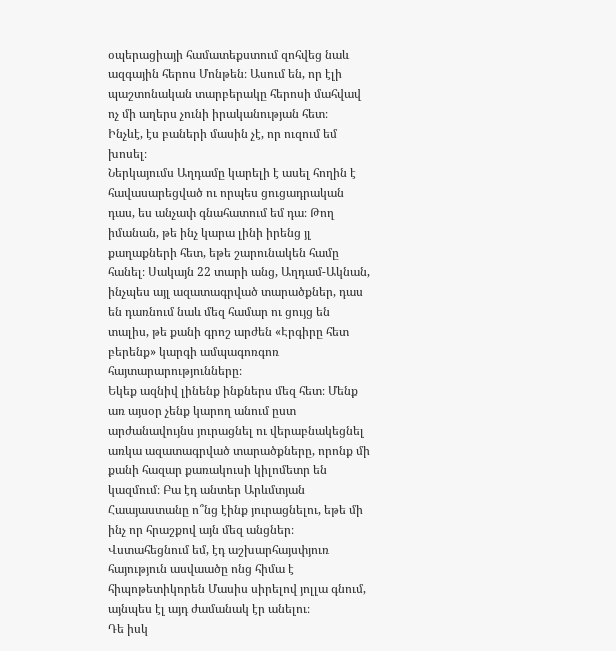օպերացիայի համատեքստում զոհվեց նաև ազգային հերոս Մոնթեն։ Ասում են, որ էլի պաշտոնական տարբերակը հերոսի մահվավ ոչ մի աղերս չունի իրականության հետ։
Ինչևէ, էս բաների մասին չէ, որ ուզում եմ խոսել։
Ներկայումս Աղդամը կարելի է ասել հողին է հավասարեցված ու որպես ցուցադրական դաս, ես անչափ գնահատում եմ դա։ Թող իմանան, թե ինչ կարա լինի իրենց յլ քաղաքների հետ, եթե շարունակեն համը հանել։ Սակայն 22 տարի անց, Աղդամ-Ակնան, ինչպես այլ ազատագրված տարածքներ, դաս են դառնում նաև մեզ համար ու ցույց են տալիս, թե քանի գրոշ արժեն «Էրգիրը հետ բերենք» կարգի ամպագոռգոռ հայտարարությունները։
Եկեք ազնիվ լինենք ինքներս մեզ հետ։ Մենք առ այսօր չենք կարող անում ըստ արժանավույնս յուրացնել ու վերաբնակեցնել առկա ազատագրված տարածքները, որոնք մի քանի հազար քառակուսի կիլոմետր են կազմում։ Բա էդ անտեր Արևմտյան Հաայաստանը ո՞նց էինք յուրացնելու, եթե մի ինչ որ հրաշքով այն մեզ անցներ։ Վստահեցնում եմ, էդ աշխարհայսփյուռ հայություն ասվաածը ոնց հիմա է հիպոթետիկորեն Մասիս սիրելով յոլլա գնում, այնպես էլ այդ ժամանակ էր անելու։
Դե իսկ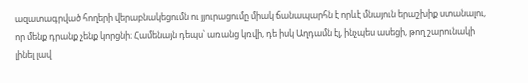ազատագրված հողերի վերաբնակեցումն ու յյուրացումը միակ ճանապարհն է որևէ մնայուն երաշխիք ստանալու, որ մենք դրանք չենք կորցնի։ Համենայն դեպս՝ առանց կռվի, դե իսկ Աղդամն էլ, ինչպես ասեցի, թող շարունակի լինել լավ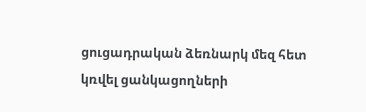ցուցադրական ձեռնարկ մեզ հետ կռվել ցանկացողների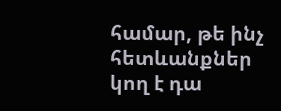համար, թե ինչ հետևանքներ կող է դա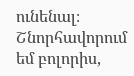ունենալ։
Շնորհավորում եմ բոլորիս,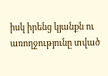իսկ իրենց կյանքն ու առողջությունը տված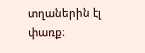տղաներին էլ փառք։